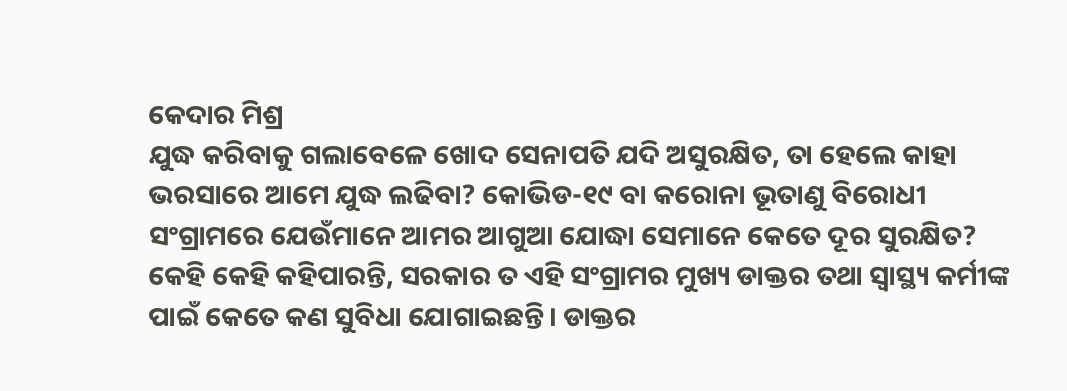କେଦାର ମିଶ୍ର
ଯୁଦ୍ଧ କରିବାକୁ ଗଲାବେଳେ ଖୋଦ ସେନାପତି ଯଦି ଅସୁରକ୍ଷିତ, ତା ହେଲେ କାହା ଭରସାରେ ଆମେ ଯୁଦ୍ଧ ଲଢିବା? କୋଭିଡ-୧୯ ବା କରୋନା ଭୂତାଣୁ ବିରୋଧୀ ସଂଗ୍ରାମରେ ଯେଉଁମାନେ ଆମର ଆଗୁଆ ଯୋଦ୍ଧା ସେମାନେ କେତେ ଦୂର ସୁରକ୍ଷିତ? କେହି କେହି କହିପାରନ୍ତି, ସରକାର ତ ଏହି ସଂଗ୍ରାମର ମୁଖ୍ୟ ଡାକ୍ତର ତଥା ସ୍ୱାସ୍ଥ୍ୟ କର୍ମୀଙ୍କ ପାଇଁ କେତେ କଣ ସୁବିଧା ଯୋଗାଇଛନ୍ତି। ଡାକ୍ତର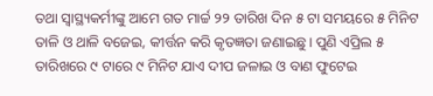ତଥା ସ୍ଵାସ୍ଥ୍ୟକର୍ମୀଙ୍କୁ ଆମେ ଗତ ମାର୍ଚ୍ଚ ୨୨ ତାରିଖ ଦିନ ୫ ଟା ସମୟରେ ୫ ମିନିଟ ତାଳି ଓ ଥାଳି ବଜେଇ, କୀର୍ତ୍ତନ କରି କୃତଜ୍ଞତା ଜଣାଇଛୁ। ପୁଣି ଏପ୍ରିଲ ୫ ତାରିଖରେ ୯ ଟାରେ ୯ ମିନିଟ ଯାଏ ଦୀପ ଜଳାଇ ଓ ବାଣ ଫୁଟେଇ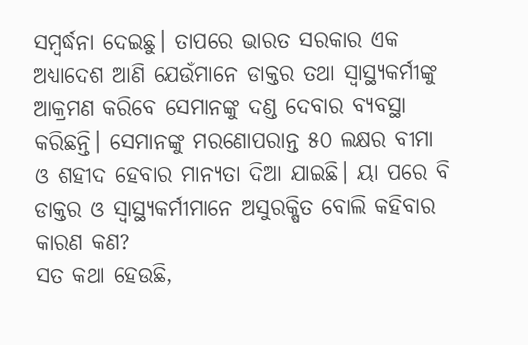ସମ୍ବର୍ଦ୍ଧନା ଦେଇଛୁ। ତାପରେ ଭାରତ ସରକାର ଏକ ଅଧ୍ୟାଦେଶ ଆଣି ଯେଉଁମାନେ ଡାକ୍ତର ତଥା ସ୍ଵାସ୍ଥ୍ୟକର୍ମୀଙ୍କୁ ଆକ୍ରମଣ କରିବେ ସେମାନଙ୍କୁ ଦଣ୍ଡ ଦେବାର ବ୍ୟବସ୍ଥା କରିଛନ୍ତି। ସେମାନଙ୍କୁ ମରଣୋପରାନ୍ତ ୫୦ ଲକ୍ଷର ବୀମା ଓ ଶହୀଦ ହେବାର ମାନ୍ୟତା ଦିଆ ଯାଇଛି। ୟା ପରେ ବି ଡାକ୍ତର ଓ ସ୍ଵାସ୍ଥ୍ୟକର୍ମୀମାନେ ଅସୁରକ୍ଷିତ ବୋଲି କହିବାର କାରଣ କଣ?
ସତ କଥା ହେଉଛି,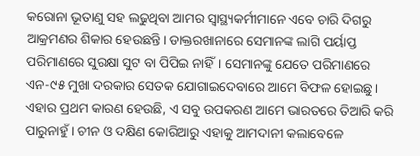କରୋନା ଭୂତାଣୁ ସହ ଲଢୁଥିବା ଆମର ସ୍ଵାସ୍ଥ୍ୟକର୍ମୀମାନେ ଏବେ ଚାରି ଦିଗରୁ ଆକ୍ରମଣର ଶିକାର ହେଉଛନ୍ତି। ଡାକ୍ତରଖାନାରେ ସେମାନଙ୍କ ଲାଗି ପର୍ୟାପ୍ତ ପରିମାଣରେ ସୁରକ୍ଷା ସୁଟ ବା ପିପିଇ ନାହିଁ। ସେମାନଙ୍କୁ ଯେତେ ପରିମାଣରେ ଏନ-୯୫ ମୁଖା ଦରକାର ସେତକ ଯୋଗାଇଦେବାରେ ଆମେ ବିଫଳ ହୋଇଛୁ। ଏହାର ପ୍ରଥମ କାରଣ ହେଉଛି, ଏ ସବୁ ଉପକରଣ ଆମେ ଭାରତରେ ତିଆରି କରି ପାରୁନାହୁଁ। ଚୀନ ଓ ଦକ୍ଷିଣ କୋରିଆରୁ ଏହାକୁ ଆମଦାନୀ କଲାବେଳେ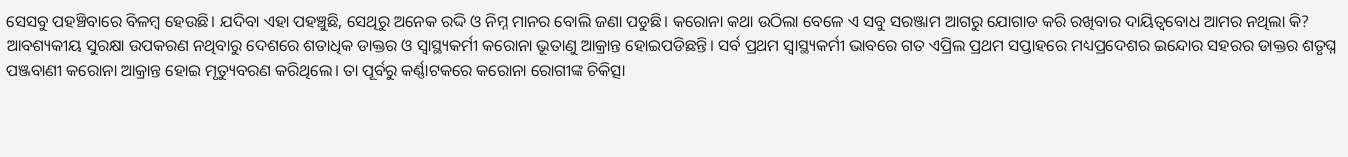ସେସବୁ ପହଞ୍ଚିବାରେ ବିଳମ୍ବ ହେଉଛି। ଯଦିବା ଏହା ପହଞ୍ଚୁଛି, ସେଥିରୁ ଅନେକ ରଦ୍ଦି ଓ ନିମ୍ନ ମାନର ବୋଲି ଜଣା ପଡୁଛି। କରୋନା କଥା ଉଠିଲା ବେଳେ ଏ ସବୁ ସରଞ୍ଜାମ ଆଗରୁ ଯୋଗାଡ କରି ରଖିବାର ଦାୟିତ୍ଵବୋଧ ଆମର ନଥିଲା କି?
ଆବଶ୍ୟକୀୟ ସୁରକ୍ଷା ଉପକରଣ ନଥିବାରୁ ଦେଶରେ ଶତାଧିକ ଡାକ୍ତର ଓ ସ୍ୱାସ୍ଥ୍ୟକର୍ମୀ କରୋନା ଭୂତାଣୁ ଆକ୍ରାନ୍ତ ହୋଇପଡିଛନ୍ତି। ସର୍ବ ପ୍ରଥମ ସ୍ୱାସ୍ଥ୍ୟକର୍ମୀ ଭାବରେ ଗତ ଏପ୍ରିଲ ପ୍ରଥମ ସପ୍ତାହରେ ମଧ୍ୟପ୍ରଦେଶର ଇନ୍ଦୋର ସହରର ଡାକ୍ତର ଶତୃଘ୍ନ ପଞ୍ଜବାଣୀ କରୋନା ଆକ୍ରାନ୍ତ ହୋଇ ମୃତ୍ୟୁବରଣ କରିଥିଲେ। ତା ପୂର୍ବରୁ କର୍ଣ୍ଣାଟକରେ କରୋନା ରୋଗୀଙ୍କ ଚିକିତ୍ସା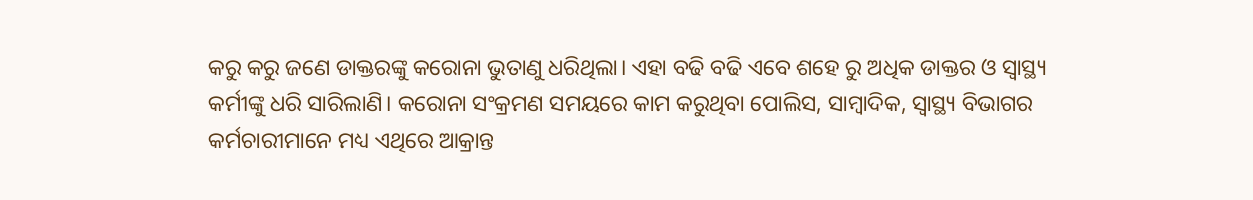କରୁ କରୁ ଜଣେ ଡାକ୍ତରଙ୍କୁ କରୋନା ଭୁତାଣୁ ଧରିଥିଲା। ଏହା ବଢି ବଢି ଏବେ ଶହେ ରୁ ଅଧିକ ଡାକ୍ତର ଓ ସ୍ୱାସ୍ଥ୍ୟ କର୍ମୀଙ୍କୁ ଧରି ସାରିଲାଣି। କରୋନା ସଂକ୍ରମଣ ସମୟରେ କାମ କରୁଥିବା ପୋଲିସ, ସାମ୍ବାଦିକ, ସ୍ୱାସ୍ଥ୍ୟ ବିଭାଗର କର୍ମଚାରୀମାନେ ମଧ୍ୟ ଏଥିରେ ଆକ୍ରାନ୍ତ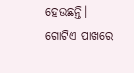ହେଉଛନ୍ତି।
ଗୋଟିଏ ପାଖରେ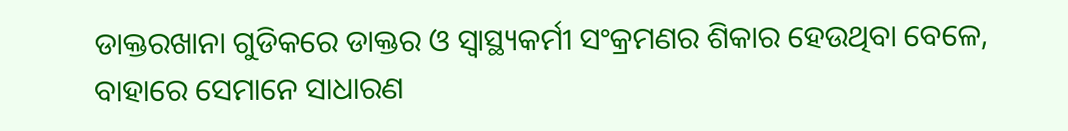ଡାକ୍ତରଖାନା ଗୁଡିକରେ ଡାକ୍ତର ଓ ସ୍ୱାସ୍ଥ୍ୟକର୍ମୀ ସଂକ୍ରମଣର ଶିକାର ହେଉଥିବା ବେଳେ, ବାହାରେ ସେମାନେ ସାଧାରଣ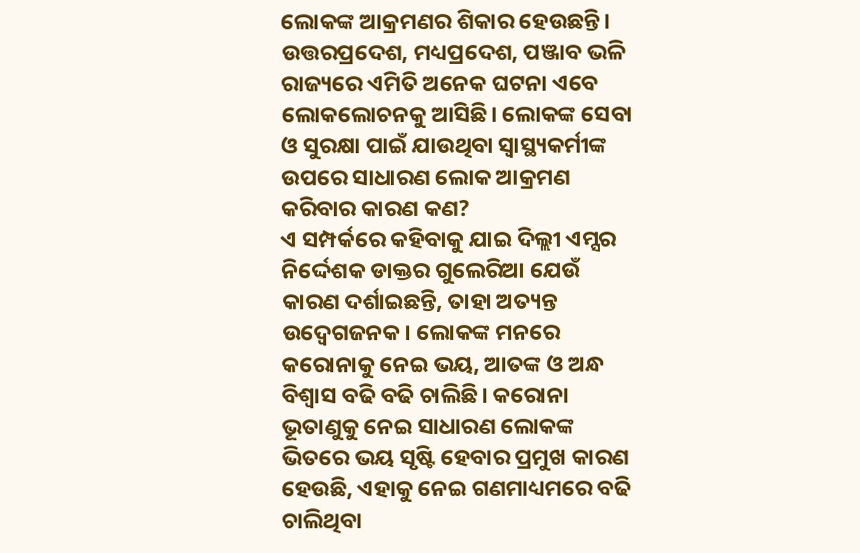ଲୋକଙ୍କ ଆକ୍ରମଣର ଶିକାର ହେଉଛନ୍ତି। ଉତ୍ତରପ୍ରଦେଶ, ମଧ୍ୟପ୍ରଦେଶ, ପଞ୍ଜାବ ଭଳି ରାଜ୍ୟରେ ଏମିତି ଅନେକ ଘଟନା ଏବେ ଲୋକଲୋଚନକୁ ଆସିଛି। ଲୋକଙ୍କ ସେବା ଓ ସୁରକ୍ଷା ପାଇଁ ଯାଉଥିବା ସ୍ଵାସ୍ଥ୍ୟକର୍ମୀଙ୍କ ଉପରେ ସାଧାରଣ ଲୋକ ଆକ୍ରମଣ କରିବାର କାରଣ କଣ?
ଏ ସମ୍ପର୍କରେ କହିବାକୁ ଯାଇ ଦିଲ୍ଲୀ ଏମ୍ସର ନିର୍ଦ୍ଦେଶକ ଡାକ୍ତର ଗୁଲେରିଆ ଯେଉଁ କାରଣ ଦର୍ଶାଇଛନ୍ତି, ତାହା ଅତ୍ୟନ୍ତ ଉଦ୍ବେଗଜନକ। ଲୋକଙ୍କ ମନରେ କରୋନାକୁ ନେଇ ଭୟ, ଆତଙ୍କ ଓ ଅନ୍ଧ ବିଶ୍ଵାସ ବଢି ବଢି ଚାଲିଛି। କରୋନା ଭୂତାଣୁକୁ ନେଇ ସାଧାରଣ ଲୋକଙ୍କ ଭିତରେ ଭୟ ସୃଷ୍ଟି ହେବାର ପ୍ରମୁଖ କାରଣ ହେଉଛି, ଏହାକୁ ନେଇ ଗଣମାଧ୍ୟମରେ ବଢି ଚାଲିଥିବା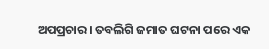ଅପପ୍ରଚାର। ତବଲିଗି ଜମାତ ଘଟନା ପରେ ଏକ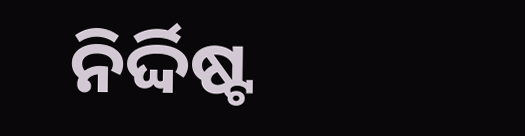ନିର୍ଦ୍ଦିଷ୍ଟ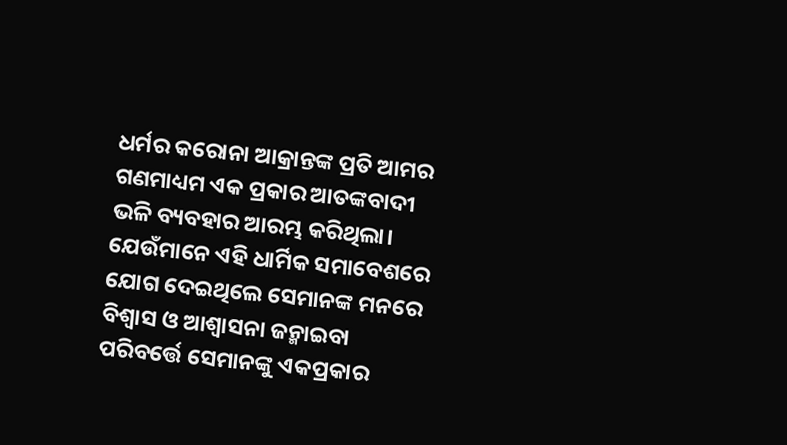ଧର୍ମର କରୋନା ଆକ୍ରାନ୍ତଙ୍କ ପ୍ରତି ଆମର ଗଣମାଧ୍ୟମ ଏକ ପ୍ରକାର ଆତଙ୍କବାଦୀ ଭଳି ବ୍ୟବହାର ଆରମ୍ଭ କରିଥିଲା। ଯେଉଁମାନେ ଏହି ଧାର୍ମିକ ସମାବେଶରେ ଯୋଗ ଦେଇଥିଲେ ସେମାନଙ୍କ ମନରେ ବିଶ୍ଵାସ ଓ ଆଶ୍ଵାସନା ଜନ୍ମାଇବା ପରିବର୍ତ୍ତେ ସେମାନଙ୍କୁ ଏକପ୍ରକାର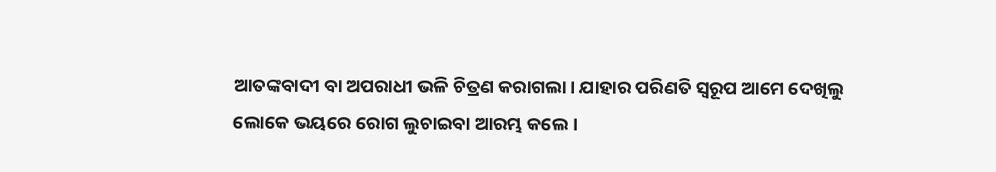ଆତଙ୍କବାଦୀ ବା ଅପରାଧୀ ଭଳି ଚିତ୍ରଣ କରାଗଲା। ଯାହାର ପରିଣତି ସ୍ୱରୂପ ଆମେ ଦେଖିଲୁ ଲୋକେ ଭୟରେ ରୋଗ ଲୁଚାଇବା ଆରମ୍ଭ କଲେ।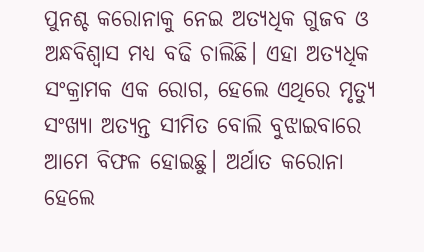ପୁନଶ୍ଚ କରୋନାକୁ ନେଇ ଅତ୍ୟଧିକ ଗୁଜବ ଓ ଅନ୍ଧବିଶ୍ଵାସ ମଧ୍ୟ ବଢି ଚାଲିଛି। ଏହା ଅତ୍ୟଧିକ ସଂକ୍ରାମକ ଏକ ରୋଗ, ହେଲେ ଏଥିରେ ମୃତ୍ୟୁ ସଂଖ୍ୟା ଅତ୍ୟନ୍ତ ସୀମିତ ବୋଲି ବୁଝାଇବାରେ ଆମେ ବିଫଳ ହୋଇଛୁ। ଅର୍ଥାତ କରୋନା ହେଲେ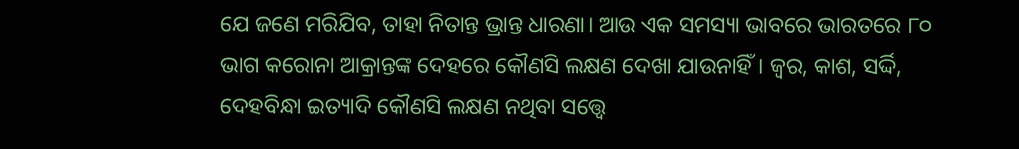ଯେ ଜଣେ ମରିଯିବ, ତାହା ନିତାନ୍ତ ଭ୍ରାନ୍ତ ଧାରଣା। ଆଉ ଏକ ସମସ୍ୟା ଭାବରେ ଭାରତରେ ୮୦ ଭାଗ କରୋନା ଆକ୍ରାନ୍ତଙ୍କ ଦେହରେ କୌଣସି ଲକ୍ଷଣ ଦେଖା ଯାଉନାହିଁ। ଜ୍ଵର, କାଶ, ସର୍ଦ୍ଦି, ଦେହବିନ୍ଧା ଇତ୍ୟାଦି କୌଣସି ଲକ୍ଷଣ ନଥିବା ସତ୍ତ୍ୱେ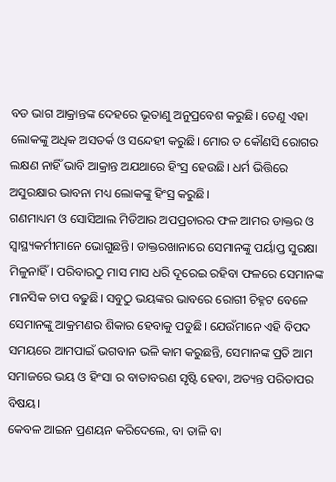ବଡ ଭାଗ ଆକ୍ରାନ୍ତଙ୍କ ଦେହରେ ଭୂତାଣୁ ଅନୁପ୍ରବେଶ କରୁଛି। ତେଣୁ ଏହା ଲୋକଙ୍କୁ ଅଧିକ ଅସତର୍କ ଓ ସନ୍ଦେହୀ କରୁଛି। ମୋର ତ କୌଣସି ରୋଗର ଲକ୍ଷଣ ନାହିଁ ଭାବି ଆକ୍ରାନ୍ତ ଅଯଥାରେ ହିଂସ୍ର ହେଉଛି। ଧର୍ମ ଭିତ୍ତିରେ ଅସୁରକ୍ଷାର ଭାବନା ମଧ୍ୟ ଲୋକଙ୍କୁ ହିଂସ୍ର କରୁଛି।
ଗଣମାଧ୍ୟମ ଓ ସୋସିଆଲ ମିଡିଆର ଅପପ୍ରଚାରର ଫଳ ଆମର ଡାକ୍ତର ଓ ସ୍ଵାସ୍ଥ୍ୟକର୍ମୀମାନେ ଭୋଗୁଛନ୍ତି। ଡାକ୍ତରଖାନାରେ ସେମାନଙ୍କୁ ପର୍ୟାପ୍ତ ସୁରକ୍ଷା ମିଳୁନାହିଁ। ପରିବାରଠୁ ମାସ ମାସ ଧରି ଦୂରେଇ ରହିବା ଫଳରେ ସେମାନଙ୍କ ମାନସିକ ଚାପ ବଢୁଛି। ସବୁଠୁ ଭୟଙ୍କର ଭାବରେ ରୋଗୀ ଚିହ୍ନଟ ବେଳେ ସେମାନଙ୍କୁ ଆକ୍ରମଣର ଶିକାର ହେବାକୁ ପଡୁଛି। ଯେଉଁମାନେ ଏହି ବିପଦ ସମୟରେ ଆମପାଇଁ ଭଗବାନ ଭଳି କାମ କରୁଛନ୍ତି, ସେମାନଙ୍କ ପ୍ରତି ଆମ ସମାଜରେ ଭୟ ଓ ହିଂସା ର ବାତାବରଣ ସୃଷ୍ଟି ହେବା, ଅତ୍ୟନ୍ତ ପରିତାପର ବିଷୟ।
କେବଳ ଆଇନ ପ୍ରଣୟନ କରିଦେଲେ, ବା ତାଳି ବା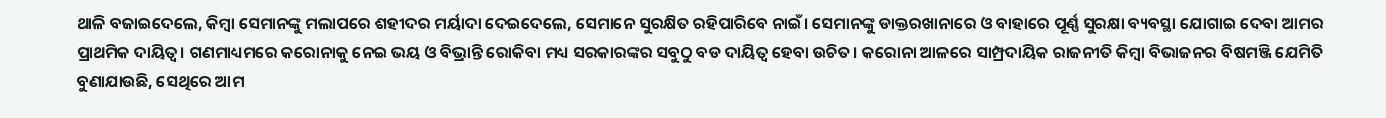ଥାଳି ବଜାଇଦେଲେ, କିମ୍ବା ସେମାନଙ୍କୁ ମଲାପରେ ଶହୀଦର ମର୍ୟାଦା ଦେଇଦେଲେ, ସେମାନେ ସୁରକ୍ଷିତ ରହିପାରିବେ ନାଇଁ। ସେମାନଙ୍କୁ ଡାକ୍ତରଖାନାରେ ଓ ବାହାରେ ପୂର୍ଣ୍ଣ ସୁରକ୍ଷା ବ୍ୟବସ୍ଥା ଯୋଗାଇ ଦେବା ଆମର ପ୍ରାଥମିକ ଦାୟିତ୍ଵ। ଗଣମାଧ୍ୟମରେ କରୋନାକୁ ନେଇ ଭୟ ଓ ବିଭ୍ରାନ୍ତି ରୋକିବା ମଧ୍ୟ ସରକାରଙ୍କର ସବୁଠୁ ବଡ ଦାୟିତ୍ଵ ହେବା ଉଚିତ। କରୋନା ଆଳରେ ସାମ୍ପ୍ରଦାୟିକ ରାଜନୀତି କିମ୍ବା ବିଭାଜନର ବିଷମଞ୍ଜି ଯେମିତି ବୁଣାଯାଉଛି, ସେଥିରେ ଆମ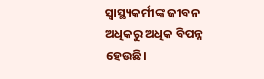ସ୍ଵାସ୍ଥ୍ୟକର୍ମୀଙ୍କ ଜୀବନ ଅଧିକରୁ ଅଧିକ ବିପନ୍ନ ହେଉଛି।